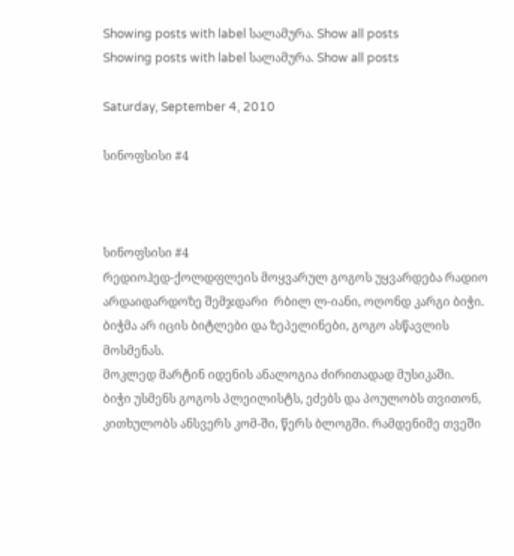Showing posts with label სალამურა. Show all posts
Showing posts with label სალამურა. Show all posts

Saturday, September 4, 2010

სინოფსისი #4



სინოფსისი #4
რედიოჰედ-ქოლდფლეის მოყვარულ გოგოს უყვარდება რადიო არდაიდარდოზე შემჯდარი  რბილ ლ-იანი, ოღონდ კარგი ბიჭი.
ბიჭმა არ იცის ბიტლები და ზეპელინები, გოგო ასწავლის მოსმენას.
მოკლედ მარტინ იდენის ანალოგია ძირითადად მუსიკაში.
ბიჭი უსმენს გოგოს პლეილისტს, ეძებს და პოულობს თვითონ, კითხულობს ანსვერს კომ-ში, წერს ბლოგში. რამდენიმე თვეში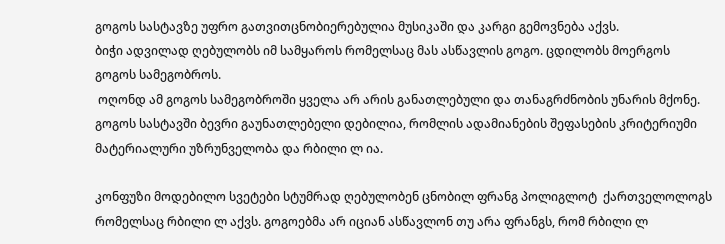გოგოს სასტავზე უფრო გათვითცნობიერებულია მუსიკაში და კარგი გემოვნება აქვს.
ბიჭი ადვილად ღებულობს იმ სამყაროს რომელსაც მას ასწავლის გოგო. ცდილობს მოერგოს გოგოს სამეგობროს.
 ოღონდ ამ გოგოს სამეგობროში ყველა არ არის განათლებული და თანაგრძნობის უნარის მქონე. გოგოს სასტავში ბევრი გაუნათლებელი დებილია, რომლის ადამიანების შეფასების კრიტერიუმი მატერიალური უზრუნველობა და რბილი ლ ია.

კონფუზი მოდებილო სვეტები სტუმრად ღებულობენ ცნობილ ფრანგ პოლიგლოტ  ქართველოლოგს რომელსაც რბილი ლ აქვს. გოგოებმა არ იციან ასწავლონ თუ არა ფრანგს, რომ რბილი ლ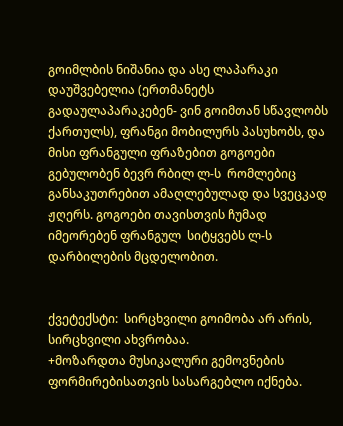გოიმლბის ნიშანია და ასე ლაპარაკი დაუშვებელია (ერთმანეტს გადაულაპარაკებენ- ვინ გოიმთან სწავლობს ქართულს), ფრანგი მობილურს პასუხობს, და მისი ფრანგული ფრაზებით გოგოები გებულობენ ბევრ რბილ ლ-ს  რომლებიც განსაკუთრებით ამაღლებულად და სვეცკად ჟღერს. გოგოები თავისთვის ჩუმად იმეორებენ ფრანგულ  სიტყვებს ლ-ს დარბილების მცდელობით.


ქვეტექსტი:  სირცხვილი გოიმობა არ არის, სირცხვილი ახვრობაა.
+მოზარდთა მუსიკალური გემოვნების ფორმირებისათვის სასარგებლო იქნება.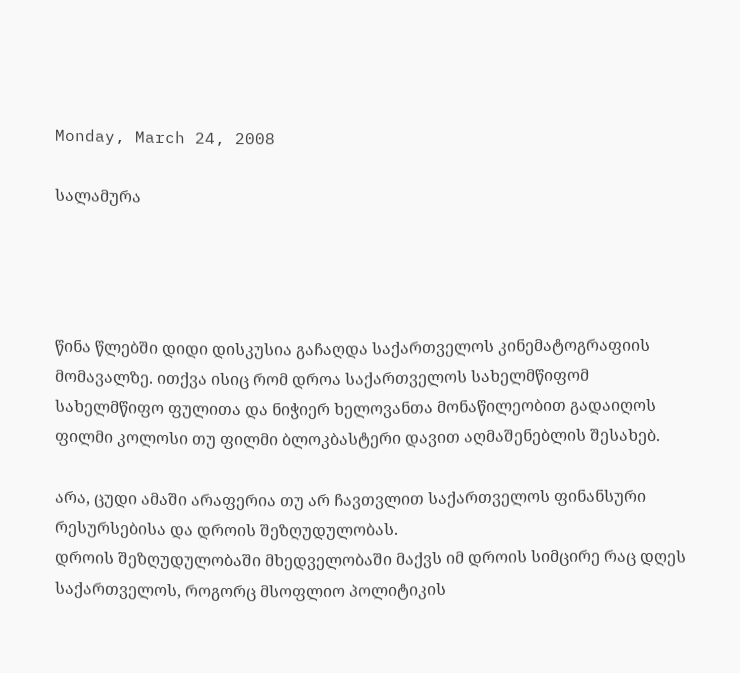Monday, March 24, 2008

სალამურა




წინა წლებში დიდი დისკუსია გაჩაღდა საქართველოს კინემატოგრაფიის მომავალზე. ითქვა ისიც რომ დროა საქართველოს სახელმწიფომ სახელმწიფო ფულითა და ნიჭიერ ხელოვანთა მონაწილეობით გადაიღოს ფილმი კოლოსი თუ ფილმი ბლოკბასტერი დავით აღმაშენებლის შესახებ.

არა, ცუდი ამაში არაფერია თუ არ ჩავთვლით საქართველოს ფინანსური რესურსებისა და დროის შეზღუდულობას.
დროის შეზღუდულობაში მხედველობაში მაქვს იმ დროის სიმცირე რაც დღეს საქართველოს, როგორც მსოფლიო პოლიტიკის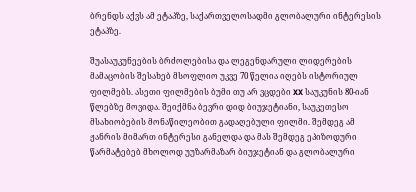ბრენდს აქვს ამ ეტაპზე, საქართველოსადმი გლობალური ინტერესის ეტაპზე.

შუასაუკუნეების ბრძოლებისა და ლეგენდარული ლიდერების მამაცობის შესახებ მსოფლიო უკვე 70 წელია იღებს ისტორიულ ფილმებს. ასეთი ფილმების ბუმი თუ არ ვცდები XX საუკუნის 80-იან წლებზე მოვიდა. შეიქმნა ბევრი დიდ ბიუჯეტიანი, საუკეთესო მსახიობების მონაწილეობით გადაღებული ფილმი. შემდეგ ამ ჟანრის მიმართ ინტერესი განელდა და მას შემდეგ ეპიზოდური წარმატებებ მხოლოდ უუზარმაზარ ბიუჯეტიან და გლობალური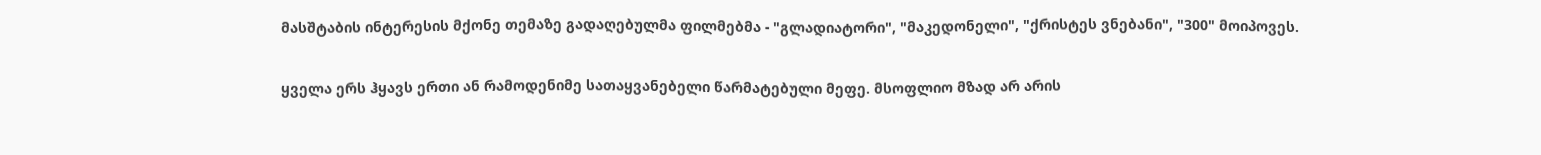მასშტაბის ინტერესის მქონე თემაზე გადაღებულმა ფილმებმა - "გლადიატორი", "მაკედონელი", "ქრისტეს ვნებანი", "300" მოიპოვეს.

ყველა ერს ჰყავს ერთი ან რამოდენიმე სათაყვანებელი წარმატებული მეფე. მსოფლიო მზად არ არის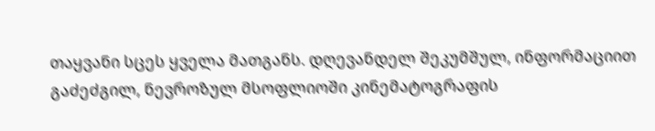თაყვანი სცეს ყველა მათგანს. დღევანდელ შეკუმშულ, ინფორმაციით გაძეძგილ, ნევროზულ მსოფლიოში კინემატოგრაფის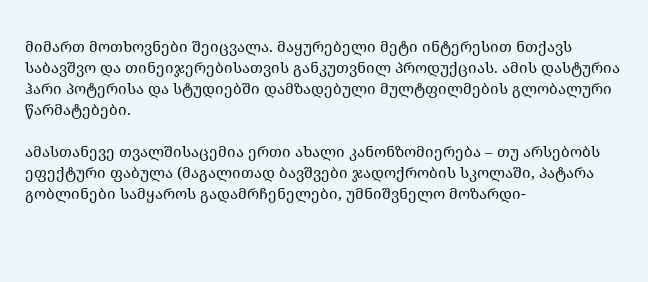მიმართ მოთხოვნები შეიცვალა. მაყურებელი მეტი ინტერესით ნთქავს საბავშვო და თინეიჯერებისათვის განკუთვნილ პროდუქციას. ამის დასტურია ჰარი პოტერისა და სტუდიებში დამზადებული მულტფილმების გლობალური წარმატებები.

ამასთანევე თვალშისაცემია ერთი ახალი კანონზომიერება – თუ არსებობს ეფექტური ფაბულა (მაგალითად ბავშვები ჯადოქრობის სკოლაში, პატარა გობლინები სამყაროს გადამრჩენელები, უმნიშვნელო მოზარდი-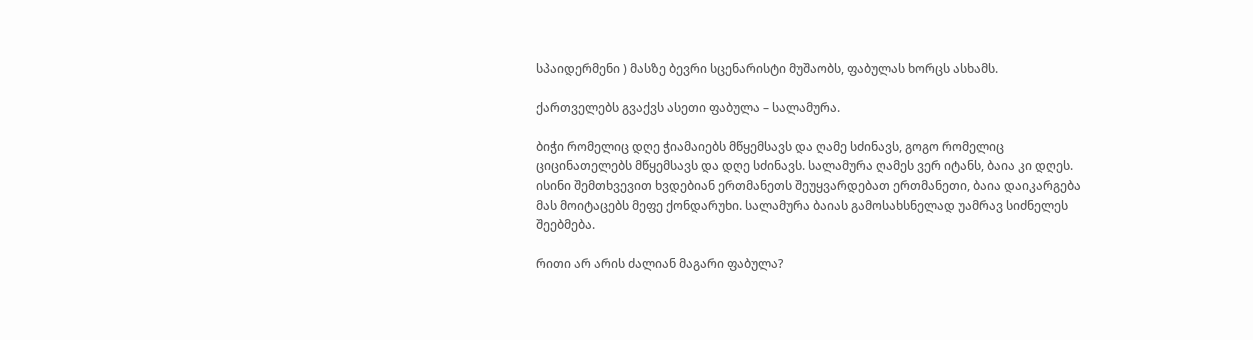სპაიდერმენი ) მასზე ბევრი სცენარისტი მუშაობს, ფაბულას ხორცს ასხამს.

ქართველებს გვაქვს ასეთი ფაბულა – სალამურა.

ბიჭი რომელიც დღე ჭიამაიებს მწყემსავს და ღამე სძინავს, გოგო რომელიც ციცინათელებს მწყემსავს და დღე სძინავს. სალამურა ღამეს ვერ იტანს, ბაია კი დღეს. ისინი შემთხვევით ხვდებიან ერთმანეთს შეუყვარდებათ ერთმანეთი, ბაია დაიკარგება მას მოიტაცებს მეფე ქონდარუხი. სალამურა ბაიას გამოსახსნელად უამრავ სიძნელეს შეებმება.

რითი არ არის ძალიან მაგარი ფაბულა?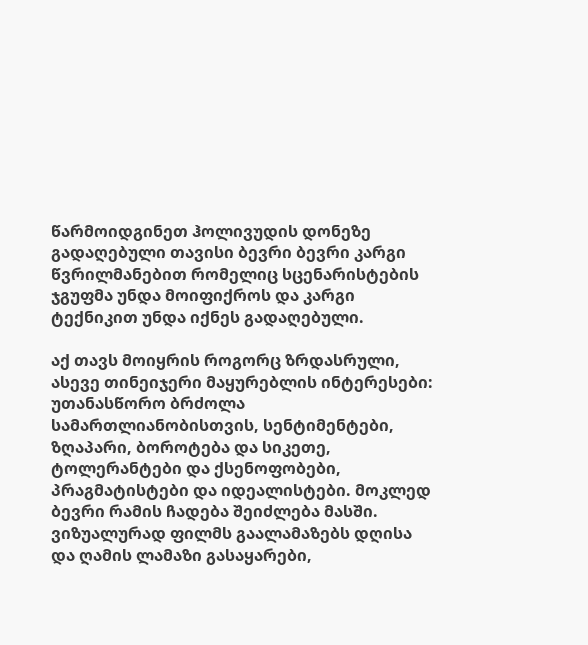წარმოიდგინეთ ჰოლივუდის დონეზე გადაღებული თავისი ბევრი ბევრი კარგი წვრილმანებით რომელიც სცენარისტების ჯგუფმა უნდა მოიფიქროს და კარგი ტექნიკით უნდა იქნეს გადაღებული.

აქ თავს მოიყრის როგორც ზრდასრული, ასევე თინეიჯერი მაყურებლის ინტერესები: უთანასწორო ბრძოლა სამართლიანობისთვის, სენტიმენტები, ზღაპარი, ბოროტება და სიკეთე, ტოლერანტები და ქსენოფობები, პრაგმატისტები და იდეალისტები. მოკლედ ბევრი რამის ჩადება შეიძლება მასში. ვიზუალურად ფილმს გაალამაზებს დღისა და ღამის ლამაზი გასაყარები,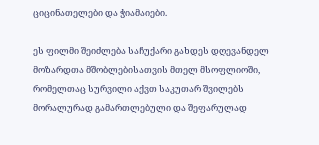ციცინათელები და ჭიამაიები.

ეს ფილმი შეიძლება საჩუქარი გახდეს დღევანდელ მოზარდთა მშობლებისათვის მთელ მსოფლიოში, რომელთაც სურვილი აქვთ საკუთარ შვილებს მორალურად გამართლებული და შეფარულად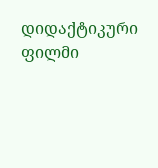დიდაქტიკური ფილმი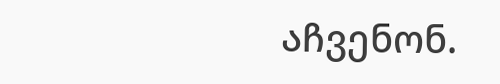აჩვენონ.